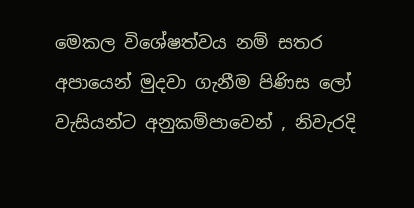මෙකල විශේෂත්වය නම් සතර අපායෙන් මුදවා ගැනීම පිණිස ලෝ වැසියන්ට අනුකම්පාවෙන් , නිවැරදි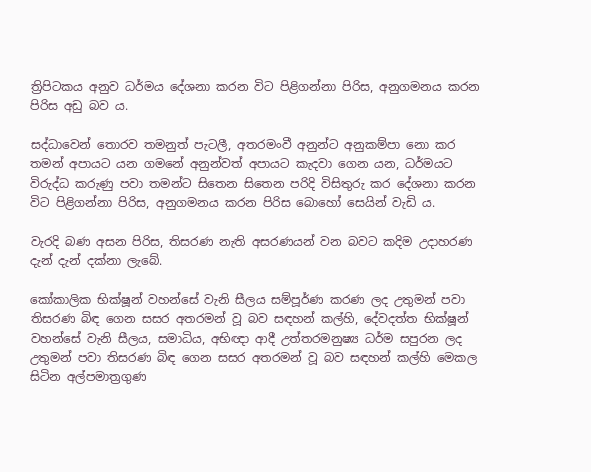ත්‍රිපිටකය අනුව ධර්මය දේශනා කරන විට පිළිගන්නා පිරිස, අනුගමනය කරන පිරිස අඩු බව ය.

සද්ධාවෙන් තොරව තමනුත් පැටලී, අතරමංවී අනුන්ට අනුකම්පා නො කර තමන් අපායට යන ගමනේ අනුන්වත් අපායට කැදවා ගෙන යන, ධර්මයට විරුද්ධ කරුණු පවා තමන්ට සිතෙන සිතෙන පරිදි විසිතුරු කර දේශනා කරන විට පිළිගන්නා පිරිස, අනුගමනය කරන පිරිස බොහෝ සෙයින් වැඩි ය.

වැරදි බණ අසන පිරිස, තිසරණ නැති අසරණයන් වන බවට කදිම උදාහරණ දැන් දැන් දක්නා ලැබේ.

කෝකාලික භික්ෂූන් වහන්සේ වැනි සීලය සම්පූර්ණ කරණ ලද උතුමන් පවා තිසරණ බිඳ ගෙන සසර අතරමන් වූ බව සඳහන් කල්හි, දේවදත්ත භික්ෂූන් වහන්සේ වැනි සීලය, සමාධිය, අභිඥා ආදී උත්තරමනුෂ්‍ය ධර්ම සපුරන ලද උතුමන් පවා තිසරණ බිඳ ගෙන සසර අතරමන් වූ බව සඳහන් කල්හි මෙකල සිටින අල්පමාත්‍රගුණ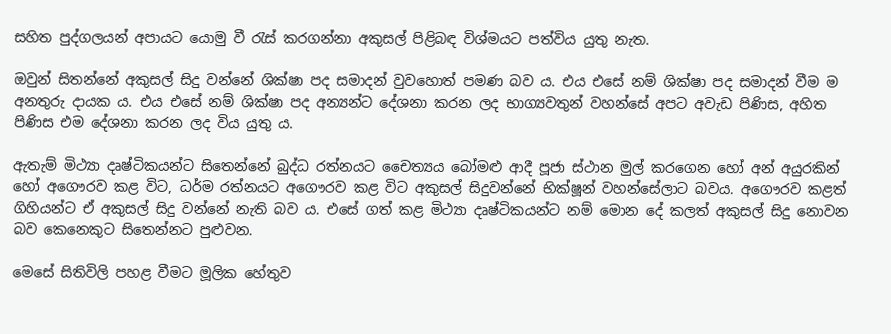සහිත පුද්ගලයන් අපායට යොමු වී රැස් කරගන්නා අකුසල් පිළිබඳ විශ්මයට පත්විය යුතු නැත.

ඔවුන් සිතන්නේ අකුසල් සිදු වන්නේ ශික්ෂා පද සමාදන් වුවහොත් පමණ බව ය. එය එසේ නම් ශික්ෂා පද සමාදන් වීම ම අනතුරු දායක ය. එය එසේ නම් ශික්ෂා පද අන්‍යන්ට දේශනා කරන ලද භාග්‍යවතුන් වහන්සේ අපට අවැඩ පිණිස, අහිත පිණිස එම දේශනා කරන ලද විය යුතු ය.

ඇතැම් මිථ්‍යා දෘෂ්ටිකයන්ට සිතෙන්නේ බුද්ධ රත්නයට චෛත්‍යය බෝමළු ආදී පූජා ස්ථාන මුල් කරගෙන හෝ අන් අයුරකින් හෝ අගෞරව කළ විට, ධර්ම රත්නයට අගෞරව කළ විට අකුසල් සිදුවන්නේ භික්ෂූන් වහන්සේලාට බවය. අගෞරව කළත් ගිහියන්ට ඒ අකුසල් සිදු වන්නේ නැති බව ය. එසේ ගත් කළ මිථ්‍යා දෘෂ්ටිකයන්ට නම් මොන දේ කලත් අකුසල් සිදු නොවන බව කෙනෙකුට සිතෙන්නට පුළුවන.

මෙසේ සිතිවිලි පහළ වීමට මූලික හේතුව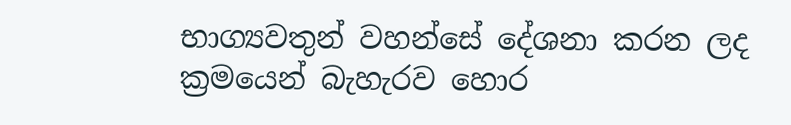භාග්‍යවතුන් වහන්සේ දේශනා කරන ලද ක්‍රමයෙන් බැහැරව හොර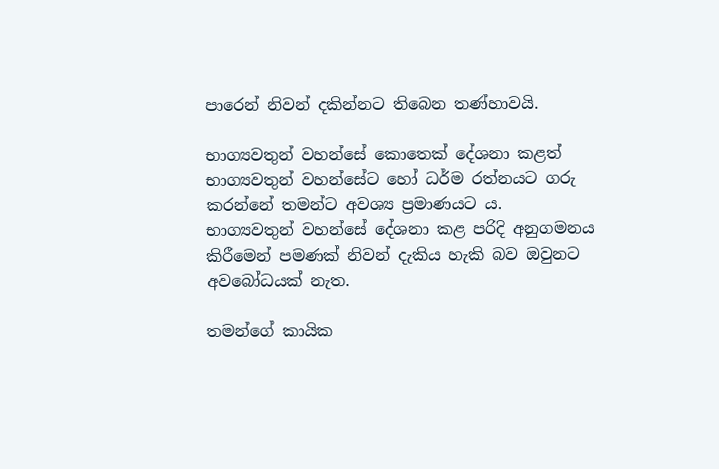පාරෙන් නිවන් දකින්නට තිබෙන තණ්හාවයි.

භාග්‍යවතුන් වහන්සේ කොතෙක් දේශනා කළත් භාග්‍යවතුන් වහන්සේට හෝ ධර්ම රත්නයට ගරු කරන්නේ තමන්ට අවශ්‍ය ප්‍රමාණයට ය.
භාග්‍යවතුන් වහන්සේ දේශනා කළ පරිදි අනුගමනය කිරීමෙන් පමණක් නිවන් දැකිය හැකි බව ඔවුනට අවබෝධයක් නැත.

තමන්ගේ කායික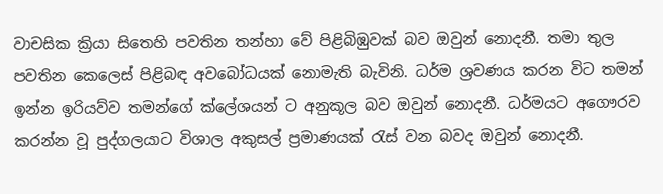වාචසික ක්‍රියා සිතෙහි පවතින තන්හා වේ පිළිබිඹුවක් බව ඔවුන් නොදනී. තමා තුල පවතින කෙලෙස් පිළිබඳ අවබෝධයක් නොමැති බැවිනි. ධර්ම ශ්‍රවණය කරන විට තමන් ඉන්න ඉරියව්ව තමන්ගේ ක්ලේශයන් ට අනුකූල බව ඔවුන් නොදනී. ධර්මයට අගෞරව කරන්න වූ පුද්ගලයාට විශාල අකුසල් ප්‍රමාණයක් රැස් වන බවද ඔවුන් නොදනී.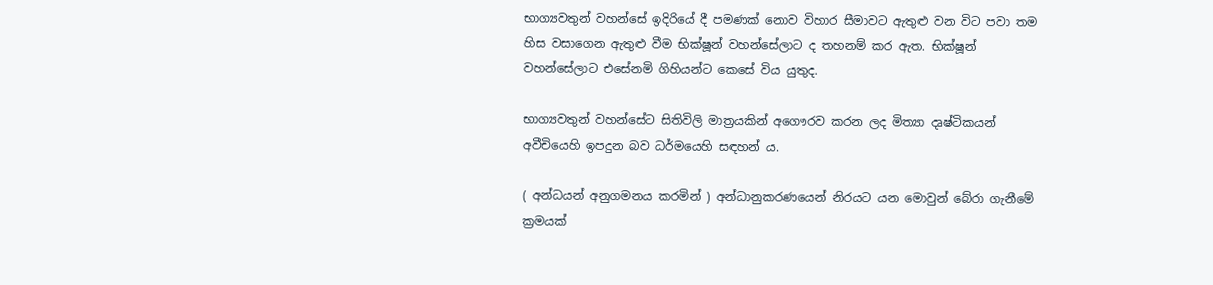භාග්‍යවතුන් වහන්සේ ඉදිරියේ දී පමණක් නොව විහාර සීමාවට ඇතුළු වන විට පවා තම හිස වසාගෙන ඇතුළු වීම භික්ෂූන් වහන්සේලාට ද තහනම් කර ඇත. භික්ෂූන් වහන්සේලාට එසේනමි ගිහියන්ට කෙසේ විය යුතුද.

භාග්‍යවතුන් වහන්සේට සිතිවිලි මාත්‍රයකින් අගෞරව කරන ලද මිත්‍යා දෘෂ්ටිකයන් අවීචියෙහි ඉපදුන බව ධර්මයෙහි සඳහන් ය.

( අන්ධයන් අනුගමනය කරමින් ) අන්ධානුකරණයෙන් නිරයට යන මොවුන් බේරා ගැනීමේ ක්‍රමයක්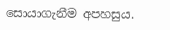සොයාගැනීම අපහසුය.